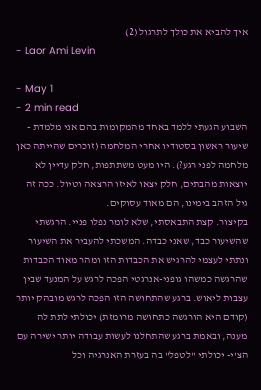איך להביא את כולך לתרגול (2)
- Laor Ami Levin

- May 1
- 2 min read
השבוע הגעתי ללמד באחד מהמקומות בהם אני מלמדת - שיעור ראשון בסטודיו אחרי המלחמה (זוכרים שהייתה כאן מלחמה לפני רגע?). היו מעט משתתפות, חלק עדיין לא יוצאות מהבתים, חלק יצאו לאיזו הרצאה וטיול. ככה זה גיל הזהב בימינו, הם מאוד עסוקים.
בקיצור. קצת התבאסתי, שלא לומר נפלו פניי. הרגשתי שהשיעור כבד, שאני כבדה. המשכתי להעביר את השיעור ונתתי לעצמי להרגיש את הכבדות הזו ומהר מאוד הכבדות שהרגשה כמשהו גופני-אנרגטי הפכה לרגש על המנעד שבין עצבות ליאוש. ברגע שהתחושה הזו הפכה לרגש מובהק יותר (קודם היא הורגשה כתחושה מרומזת) יכולתי לתת לה מענה, ובאמת ברגע שהתחלנו לעשות עבודה יותר ישירה עם הצ'י- יכולתי "לטפל" בה בעזרת האנרגיה וכל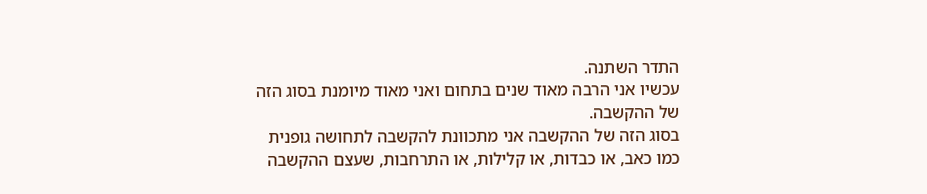התדר השתנה.
עכשיו אני הרבה מאוד שנים בתחום ואני מאוד מיומנת בסוג הזה של ההקשבה.
בסוג הזה של ההקשבה אני מתכוונת להקשבה לתחושה גופנית כמו כאב, או כבדות, או קלילות, או התרחבות, שעצם ההקשבה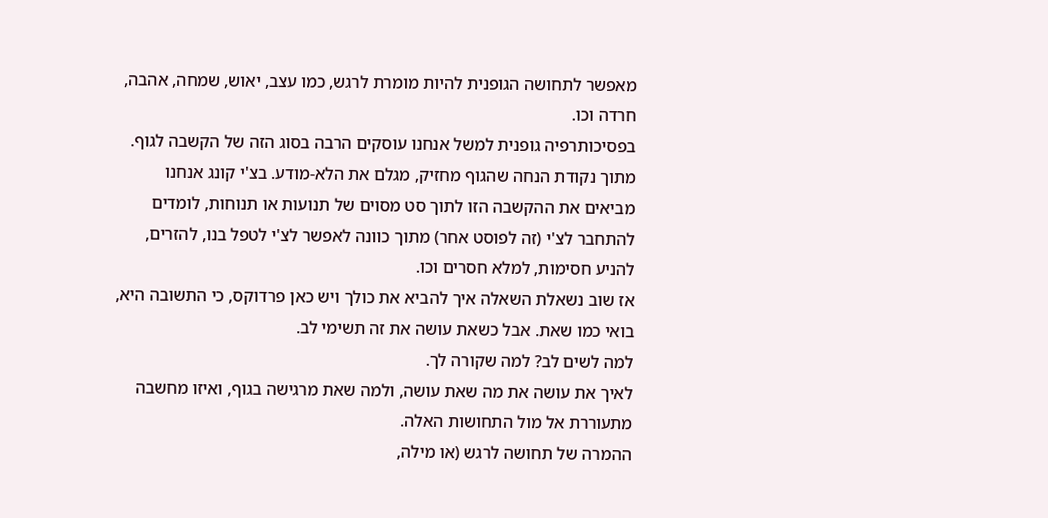מאפשר לתחושה הגופנית להיות מומרת לרגש, כמו עצב, יאוש, שמחה, אהבה, חרדה וכו.
בפסיכותרפיה גופנית למשל אנחנו עוסקים הרבה בסוג הזה של הקשבה לגוף. מתוך נקודת הנחה שהגוף מחזיק, מגלם את הלא-מודע. בצ'י קונג אנחנו מביאים את ההקשבה הזו לתוך סט מסוים של תנועות או תנוחות, לומדים להתחבר לצ'י (זה לפוסט אחר) מתוך כוונה לאפשר לצ'י לטפל בנו, להזרים, להניע חסימות, למלא חסרים וכו.
אז שוב נשאלת השאלה איך להביא את כולך ויש כאן פרדוקס, כי התשובה היא, בואי כמו שאת. אבל כשאת עושה את זה תשימי לב.
למה לשים לב? למה שקורה לך.
לאיך את עושה את מה שאת עושה, ולמה שאת מרגישה בגוף, ואיזו מחשבה מתעוררת אל מול התחושות האלה.
ההמרה של תחושה לרגש (או מילה,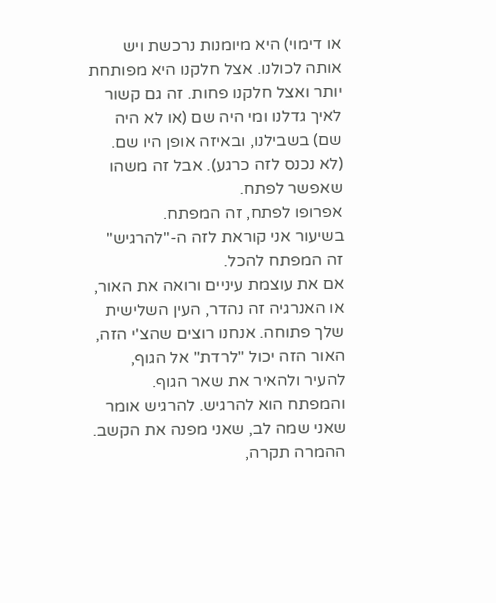או דימוי) היא מיומנות נרכשת ויש אותה לכולנו. אצל חלקנו היא מפותחת יותר ואצל חלקנו פחות. זה גם קשור לאיך גדלנו ומי היה שם (או לא היה שם) בשבילנו, ובאיזה אופן היו שם. (לא נכנס לזה כרגע). אבל זה משהו שאפשר לפתח.
אפרופו לפתח, זה המפתח.
בשיעור אני קוראת לזה ה-"להרגיש" זה המפתח להכל.
אם את עוצמת עיניים ורואה את האור, או האנרגיה זה נהדר, העין השלישית שלך פתוחה. אנחנו רוצים שהצ'י הזה, האור הזה יכול "לרדת" אל הגוף, להעיר ולהאיר את שאר הגוף. והמפתח הוא להרגיש. להרגיש אומר שאני שמה לב, שאני מפנה את הקשב.
ההמרה תקרה,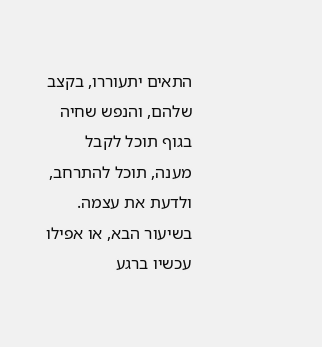התאים יתעוררו, בקצב שלהם, והנפש שחיה בגוף תוכל לקבל מענה, תוכל להתרחב, ולדעת את עצמה.
בשיעור הבא, או אפילו עכשיו ברגע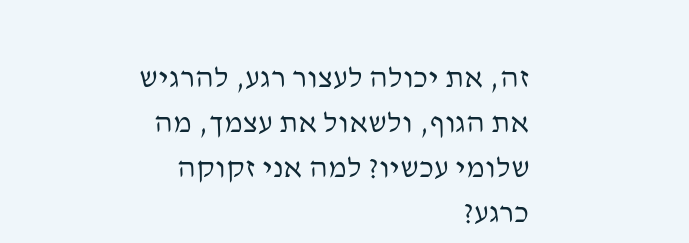זה, את יכולה לעצור רגע, להרגיש את הגוף, ולשאול את עצמך, מה שלומי עכשיו? למה אני זקוקה כרגע?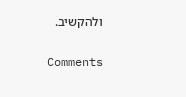ולהקשיב.

Comments